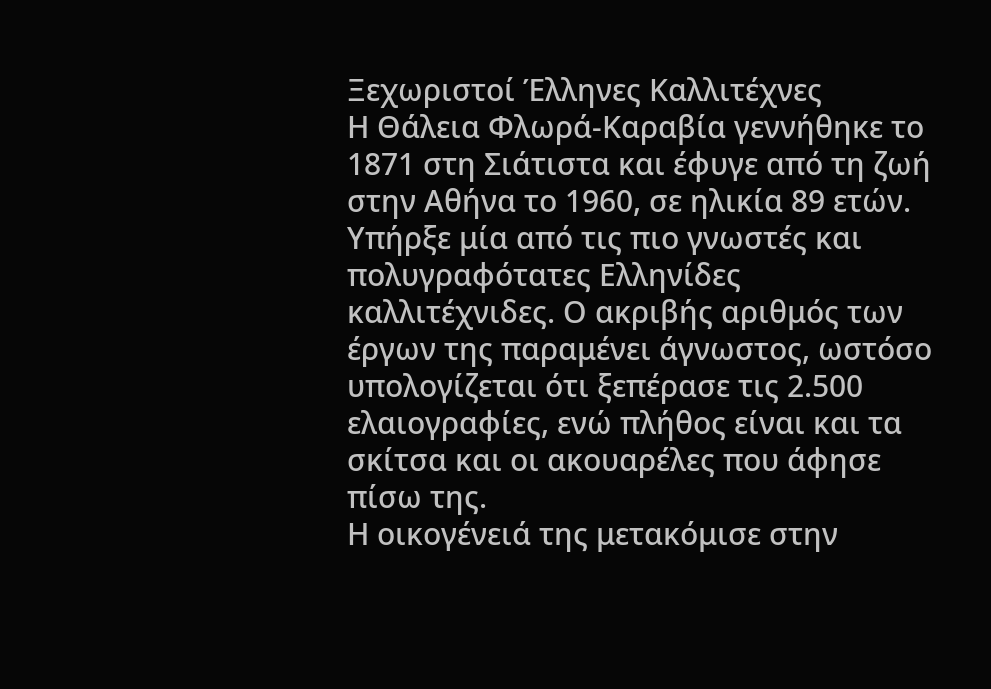Ξεχωριστοί Έλληνες Καλλιτέχνες
Η Θάλεια Φλωρά-Καραβία γεννήθηκε το 1871 στη Σιάτιστα και έφυγε από τη ζωή στην Αθήνα το 1960, σε ηλικία 89 ετών. Υπήρξε μία από τις πιο γνωστές και πολυγραφότατες Ελληνίδες καλλιτέχνιδες. Ο ακριβής αριθμός των έργων της παραμένει άγνωστος, ωστόσο υπολογίζεται ότι ξεπέρασε τις 2.500 ελαιογραφίες, ενώ πλήθος είναι και τα σκίτσα και οι ακουαρέλες που άφησε πίσω της.
Η οικογένειά της μετακόμισε στην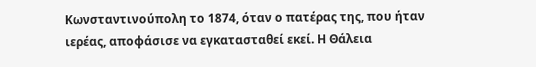Κωνσταντινούπολη το 1874, όταν ο πατέρας της, που ήταν ιερέας, αποφάσισε να εγκατασταθεί εκεί. Η Θάλεια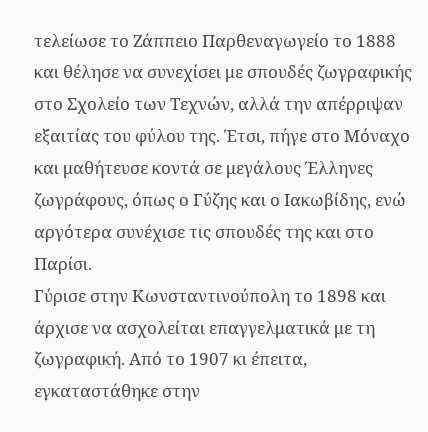τελείωσε το Ζάππειο Παρθεναγωγείο το 1888 και θέλησε να συνεχίσει με σπουδές ζωγραφικής στο Σχολείο των Τεχνών, αλλά την απέρριψαν εξαιτίας του φύλου της. Έτσι, πήγε στο Μόναχο και μαθήτευσε κοντά σε μεγάλους Έλληνες ζωγράφους, όπως ο Γύζης και ο Ιακωβίδης, ενώ αργότερα συνέχισε τις σπουδές της και στο Παρίσι.
Γύρισε στην Κωνσταντινούπολη το 1898 και άρχισε να ασχολείται επαγγελματικά με τη ζωγραφική. Από το 1907 κι έπειτα, εγκαταστάθηκε στην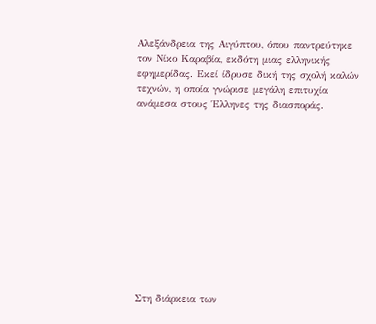Αλεξάνδρεια της Αιγύπτου, όπου παντρεύτηκε τον Νίκο Καραβία, εκδότη μιας ελληνικής εφημερίδας. Εκεί ίδρυσε δική της σχολή καλών τεχνών, η οποία γνώρισε μεγάλη επιτυχία ανάμεσα στους Έλληνες της διασποράς.












Στη διάρκεια των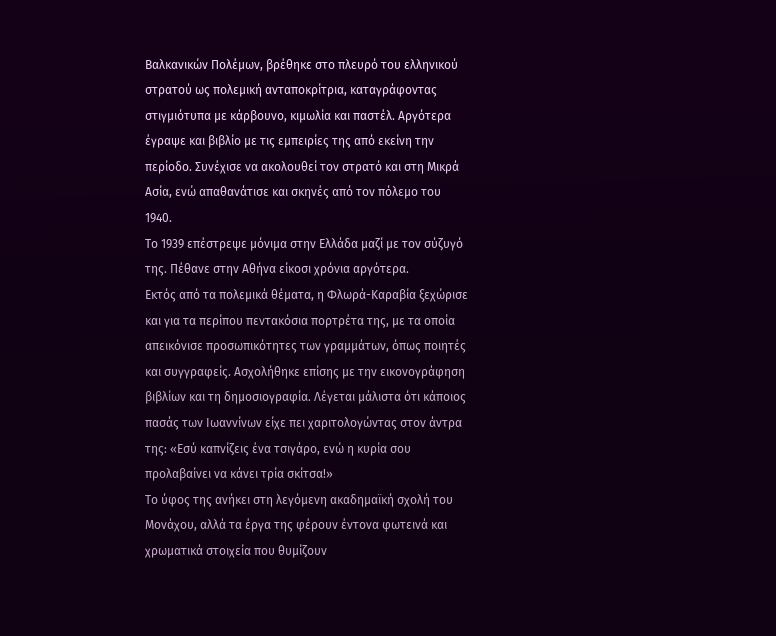Βαλκανικών Πολέμων, βρέθηκε στο πλευρό του ελληνικού στρατού ως πολεμική ανταποκρίτρια, καταγράφοντας στιγμιότυπα με κάρβουνο, κιμωλία και παστέλ. Αργότερα έγραψε και βιβλίο με τις εμπειρίες της από εκείνη την περίοδο. Συνέχισε να ακολουθεί τον στρατό και στη Μικρά Ασία, ενώ απαθανάτισε και σκηνές από τον πόλεμο του 1940.
Το 1939 επέστρεψε μόνιμα στην Ελλάδα μαζί με τον σύζυγό της. Πέθανε στην Αθήνα είκοσι χρόνια αργότερα.
Εκτός από τα πολεμικά θέματα, η Φλωρά-Καραβία ξεχώρισε και για τα περίπου πεντακόσια πορτρέτα της, με τα οποία απεικόνισε προσωπικότητες των γραμμάτων, όπως ποιητές και συγγραφείς. Ασχολήθηκε επίσης με την εικονογράφηση βιβλίων και τη δημοσιογραφία. Λέγεται μάλιστα ότι κάποιος πασάς των Ιωαννίνων είχε πει χαριτολογώντας στον άντρα της: «Εσύ καπνίζεις ένα τσιγάρο, ενώ η κυρία σου προλαβαίνει να κάνει τρία σκίτσα!»
Το ύφος της ανήκει στη λεγόμενη ακαδημαϊκή σχολή του Μονάχου, αλλά τα έργα της φέρουν έντονα φωτεινά και χρωματικά στοιχεία που θυμίζουν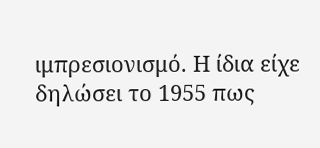ιμπρεσιονισμό. Η ίδια είχε δηλώσει το 1955 πως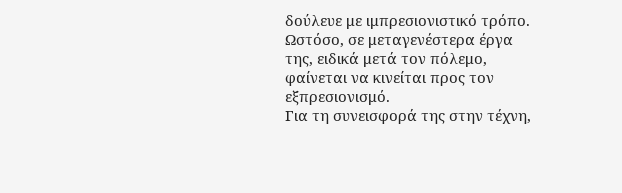δούλευε με ιμπρεσιονιστικό τρόπο. Ωστόσο, σε μεταγενέστερα έργα της, ειδικά μετά τον πόλεμο, φαίνεται να κινείται προς τον εξπρεσιονισμό.
Για τη συνεισφορά της στην τέχνη,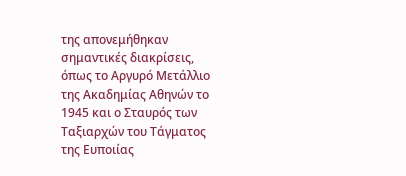της απονεμήθηκαν σημαντικές διακρίσεις, όπως το Αργυρό Μετάλλιο της Ακαδημίας Αθηνών το 1945 και ο Σταυρός των Ταξιαρχών του Τάγματος της Ευποιίας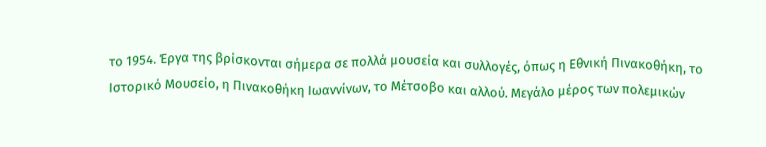το 1954. Έργα της βρίσκονται σήμερα σε πολλά μουσεία και συλλογές, όπως η Εθνική Πινακοθήκη, το Ιστορικό Μουσείο, η Πινακοθήκη Ιωαννίνων, το Μέτσοβο και αλλού. Μεγάλο μέρος των πολεμικών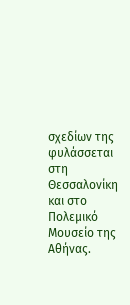σχεδίων της φυλάσσεται στη Θεσσαλονίκη και στο Πολεμικό Μουσείο της Αθήνας.